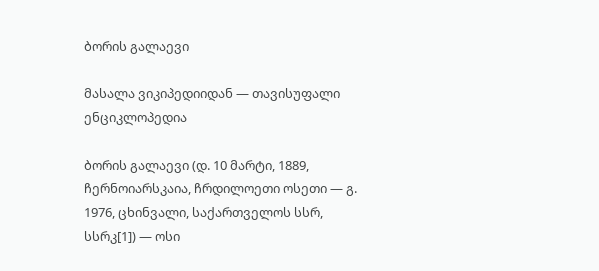ბორის გალაევი

მასალა ვიკიპედიიდან — თავისუფალი ენციკლოპედია

ბორის გალაევი (დ. 10 მარტი, 1889, ჩერნოიარსკაია, ჩრდილოეთი ოსეთი — გ. 1976, ცხინვალი, საქართველოს სსრ, სსრკ[1]) — ოსი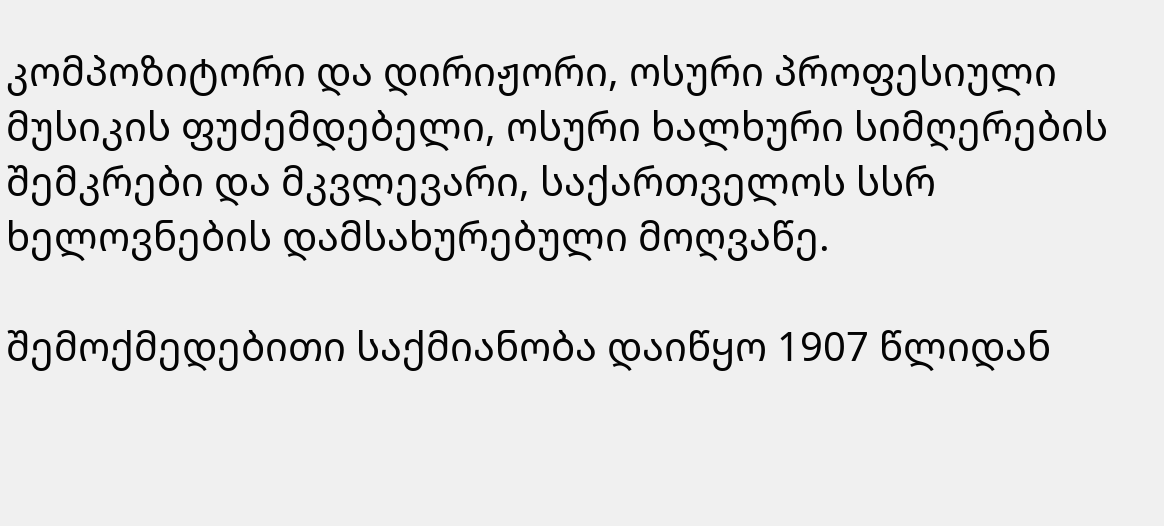კომპოზიტორი და დირიჟორი, ოსური პროფესიული მუსიკის ფუძემდებელი, ოსური ხალხური სიმღერების შემკრები და მკვლევარი, საქართველოს სსრ ხელოვნების დამსახურებული მოღვაწე.

შემოქმედებითი საქმიანობა დაიწყო 1907 წლიდან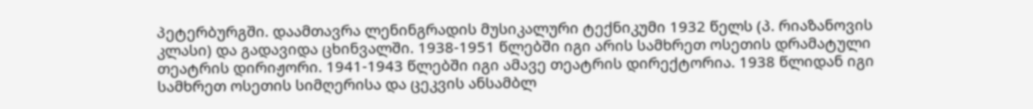პეტერბურგში. დაამთავრა ლენინგრადის მუსიკალური ტექნიკუმი 1932 წელს (პ. რიაზანოვის კლასი) და გადავიდა ცხინვალში. 1938-1951 წლებში იგი არის სამხრეთ ოსეთის დრამატული თეატრის დირიჟორი. 1941-1943 წლებში იგი ამავე თეატრის დირექტორია. 1938 წლიდან იგი სამხრეთ ოსეთის სიმღერისა და ცეკვის ანსამბლ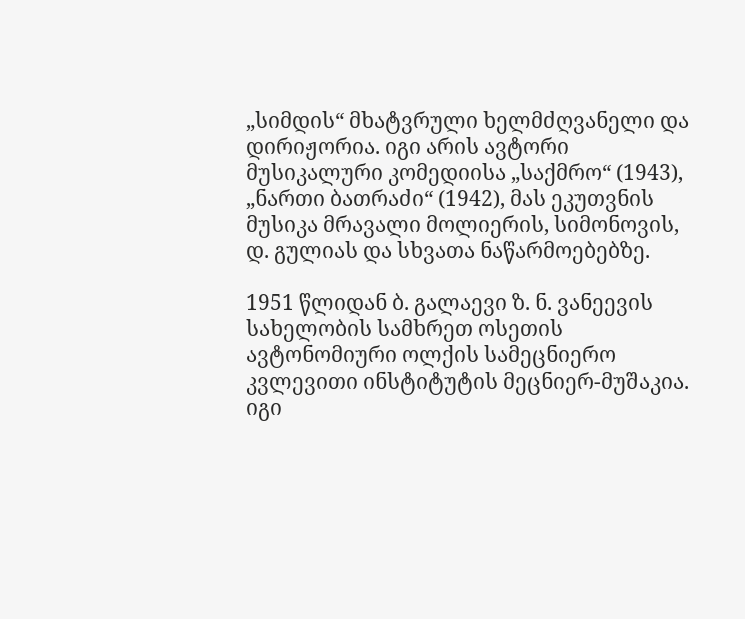„სიმდის“ მხატვრული ხელმძღვანელი და დირიჟორია. იგი არის ავტორი მუსიკალური კომედიისა „საქმრო“ (1943), „ნართი ბათრაძი“ (1942), მას ეკუთვნის მუსიკა მრავალი მოლიერის, სიმონოვის, დ. გულიას და სხვათა ნაწარმოებებზე.

1951 წლიდან ბ. გალაევი ზ. ნ. ვანეევის სახელობის სამხრეთ ოსეთის ავტონომიური ოლქის სამეცნიერო კვლევითი ინსტიტუტის მეცნიერ-მუშაკია. იგი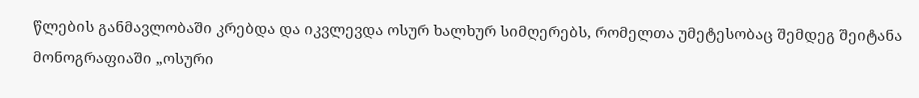წლების განმავლობაში კრებდა და იკვლევდა ოსურ ხალხურ სიმღერებს, რომელთა უმეტესობაც შემდეგ შეიტანა მონოგრაფიაში „ოსური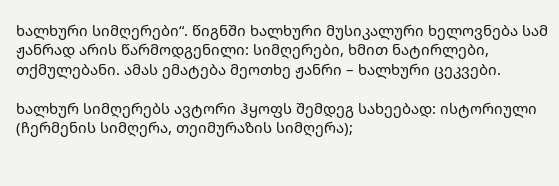ხალხური სიმღერები“. წიგნში ხალხური მუსიკალური ხელოვნება სამ ჟანრად არის წარმოდგენილი: სიმღერები, ხმით ნატირლები, თქმულებანი. ამას ემატება მეოთხე ჟანრი – ხალხური ცეკვები.

ხალხურ სიმღერებს ავტორი ჰყოფს შემდეგ სახეებად: ისტორიული (ჩერმენის სიმღერა, თეიმურაზის სიმღერა);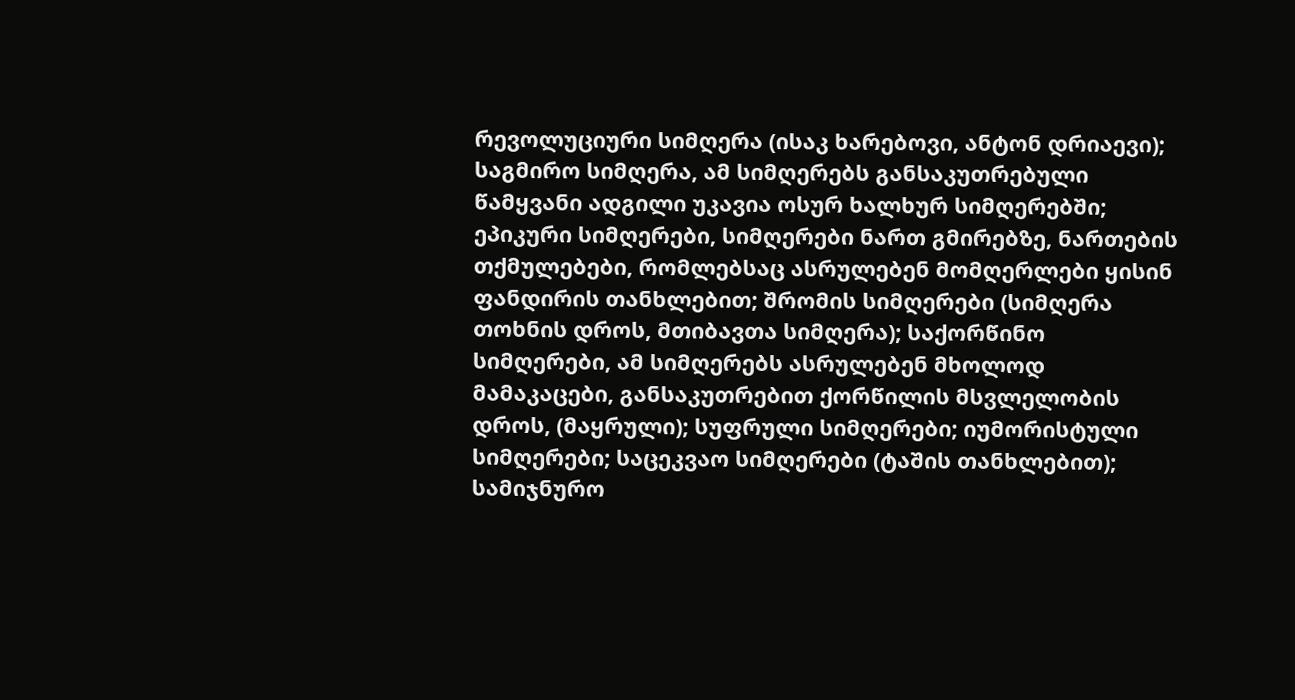რევოლუციური სიმღერა (ისაკ ხარებოვი, ანტონ დრიაევი); საგმირო სიმღერა, ამ სიმღერებს განსაკუთრებული წამყვანი ადგილი უკავია ოსურ ხალხურ სიმღერებში; ეპიკური სიმღერები, სიმღერები ნართ გმირებზე, ნართების თქმულებები, რომლებსაც ასრულებენ მომღერლები ყისინ ფანდირის თანხლებით; შრომის სიმღერები (სიმღერა თოხნის დროს, მთიბავთა სიმღერა); საქორწინო სიმღერები, ამ სიმღერებს ასრულებენ მხოლოდ მამაკაცები, განსაკუთრებით ქორწილის მსვლელობის დროს, (მაყრული); სუფრული სიმღერები; იუმორისტული სიმღერები; საცეკვაო სიმღერები (ტაშის თანხლებით); სამიჯნურო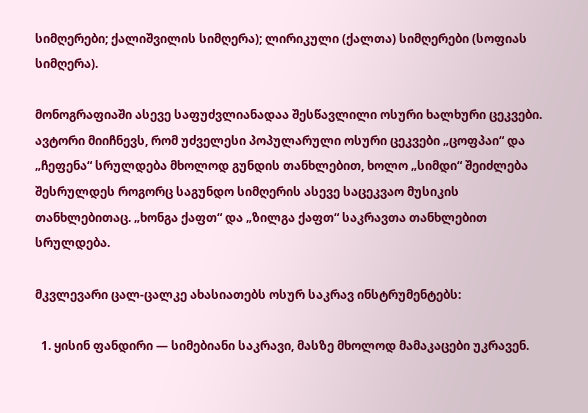სიმღერები; ქალიშვილის სიმღერა); ლირიკული (ქალთა) სიმღერები (სოფიას სიმღერა).

მონოგრაფიაში ასევე საფუძვლიანადაა შესწავლილი ოსური ხალხური ცეკვები. ავტორი მიიჩნევს, რომ უძველესი პოპულარული ოსური ცეკვები „ცოფპაი“ და „ჩეფენა“ სრულდება მხოლოდ გუნდის თანხლებით, ხოლო „სიმდი“ შეიძლება შესრულდეს როგორც საგუნდო სიმღერის ასევე საცეკვაო მუსიკის თანხლებითაც. „ხონგა ქაფთ“ და „ზილგა ქაფთ“ საკრავთა თანხლებით სრულდება.

მკვლევარი ცალ-ცალკე ახასიათებს ოსურ საკრავ ინსტრუმენტებს:

  1. ყისინ ფანდირი — სიმებიანი საკრავი, მასზე მხოლოდ მამაკაცები უკრავენ.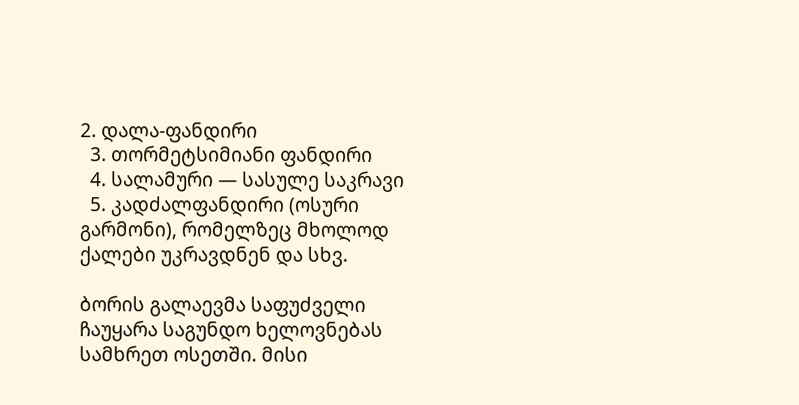2. დალა-ფანდირი
  3. თორმეტსიმიანი ფანდირი
  4. სალამური — სასულე საკრავი
  5. კადძალფანდირი (ოსური გარმონი), რომელზეც მხოლოდ ქალები უკრავდნენ და სხვ.

ბორის გალაევმა საფუძველი ჩაუყარა საგუნდო ხელოვნებას სამხრეთ ოსეთში. მისი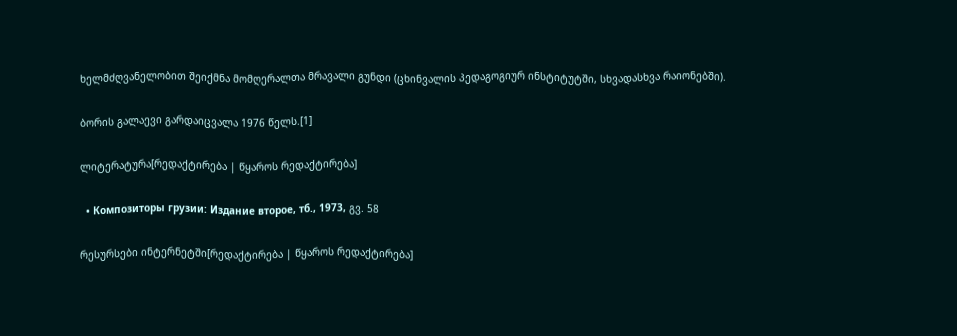ხელმძღვანელობით შეიქმნა მომღერალთა მრავალი გუნდი (ცხინვალის პედაგოგიურ ინსტიტუტში, სხვადასხვა რაიონებში).

ბორის გალაევი გარდაიცვალა 1976 წელს.[1]

ლიტერატურა[რედაქტირება | წყაროს რედაქტირება]

  • Композиторы грузии: Издание второе, тб., 1973, გვ. 58

რესურსები ინტერნეტში[რედაქტირება | წყაროს რედაქტირება]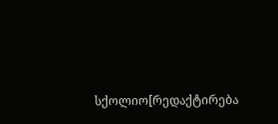სქოლიო[რედაქტირება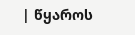| წყაროს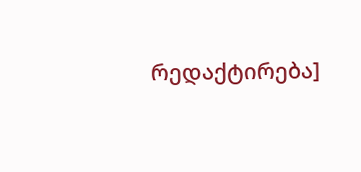რედაქტირება]